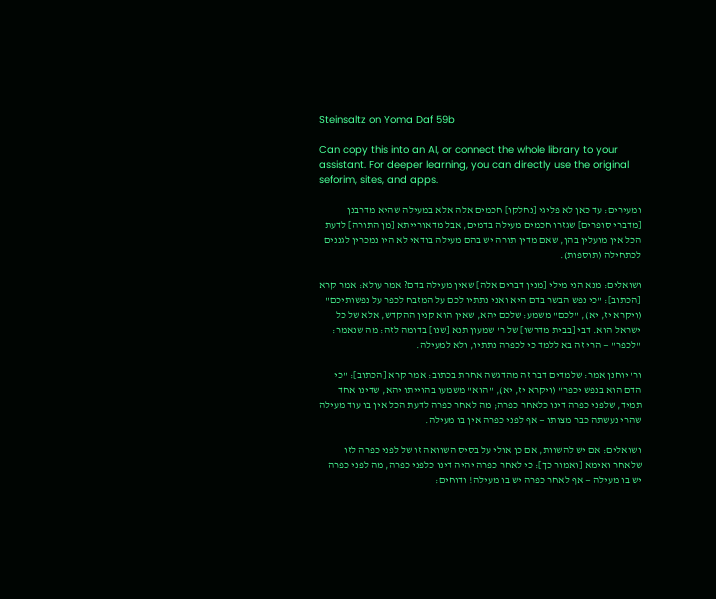Steinsaltz on Yoma Daf 59b

Can copy this into an AI, or connect the whole library to your assistant. For deeper learning, you can directly use the original seforim, sites, and apps.

ומעירים: עד כאן לא פליגי [נחלקו] חכמים אלה אלא במעילה שהיא מדרבנן [מדברי סופרים] שגזרו חכמים מעילה בדמים, אבל מדאורייתא [מן התורה] לדעת הכל אין מועלין בהן, שאם מדין תורה יש בהם מעילה בודאי לא היו נמכרין לגננים לכתחילה (תוספות).

ושואלים: מנא הני מילי [מנין דברים אלה] שאין מעילה בדם? אמר עולא: אמר קרא [הכתוב]: "כי נפש הבשר בדם היא ואני נתתיו לכם על המזבח לכפר על נפשותיכם" (ויקרא יז, יא), "לכם" משמע: שלכם יהא, שאין הוא קנין ההקדש, אלא של כל ישראל הוא. דבי [בבית מדרשו] של ר' שמעון תנא [שנו] בדומה לזה: מה שנאמר: "לכפר" — הרי זה בא ללמד כי לכפרה נתתיו, ולא למעילה.

ור' יוחנן אמר: שלמדים דבר זה מהדגשה אחרת בכתוב: אמר קרא [הכתוב]: "כי הדם הוא בנפש יכפר" (ויקרא יז, יא), "הוא" משמעו בהוייתו יהא, שדינו אחד תמיד, שלפני כפרה דינו כלאחר כפרה; מה לאחר כפרה לדעת הכל אין בו עוד מעילה שהרי נעשתה כבר מצותו — אף לפני כפרה אין בו מעילה.

ושואלים: אם יש להשוות, אם כן אולי על בסיס השוואה זו של לפני כפרה לזו שלאחר ואימא [ואמור כך]: כי לאחר כפרה יהיה דינו כלפני כפרה, מה לפני כפרה יש בו מעילה — אף לאחר כפרה יש בו מעילה! ודוחים: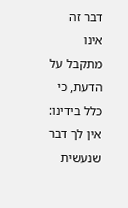דבר זה אינו מתקבל על הדעת, כי כלל בידינו: אין לך דבר שנעשית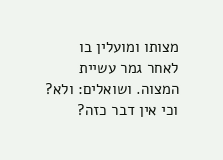מצותו ומועלין בו לאחר גמר עשיית המצוה. ושואלים: ולא? וכי אין דבר כזה?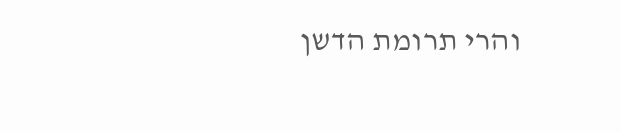והרי תרומת הדשן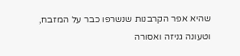שהיא אפר הקרבנות שנשרפו כבר על המזבח, וטעונה גניזה ואסורה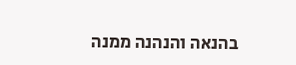בהנאה והנהנה ממנה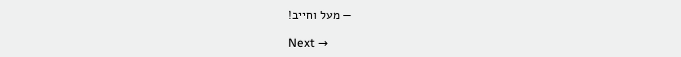— מעל וחייב!

Next →